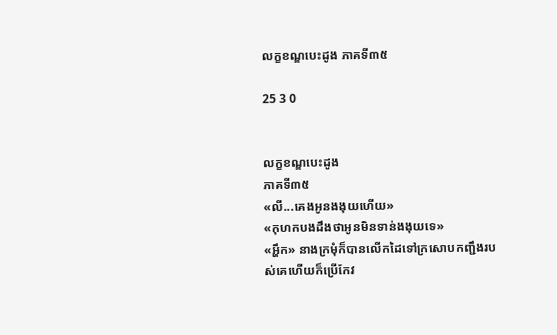លក្ខខណ្ឌបេះដូង ភាគទី៣៥

25 3 0


លក្ខខណ្ឌបេះដូង
ភាគទី៣៥
«លី...គេងអូនងងុយហើយ»
«កុហកបងដឹងថាអូនមិនទាន់ងងុយទេ»
«អ្ហឹក» នាងក្រមុំក៏បានលើកដៃទៅក្រសោបកញ្ជឹងរបស់គេហើយក៏ប្រើកែវ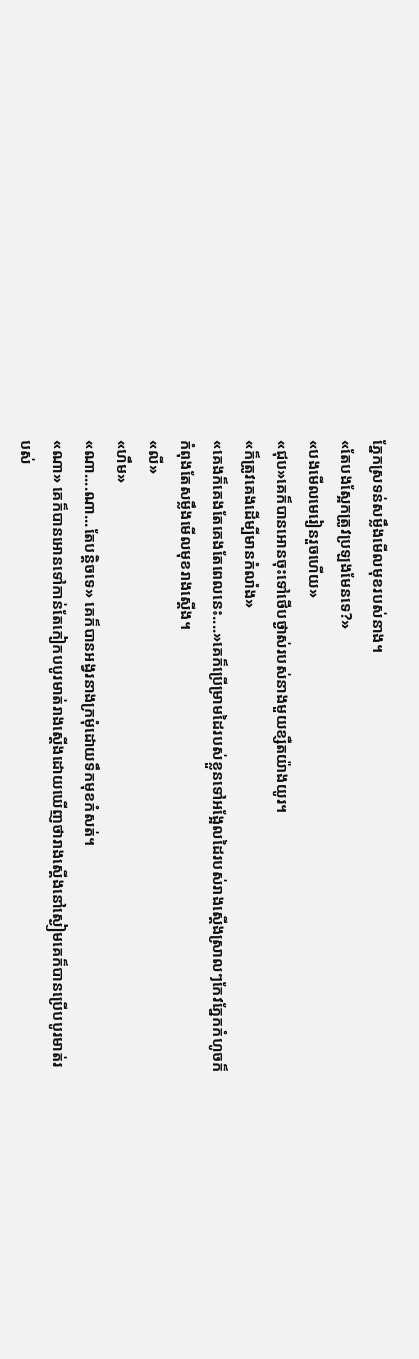ភ្នែកស្រទន់សម្លឹងមើលមុខរបស់នាង។
«តែបងស្អែកត្រូវប្រឡងមែនទេ?»
«បងមើលមេរៀនរួចហើយ»
«ជុប»គេក៏បានអោនចុះទៅថើបថ្ងាស់របស់នាងមួយខ្សឺតយ៉ាងយូរ។
«ក៏ត្រូវគេងដើម្បីមានកំលាំង»
«គេងក៏គេងតែគេងតែពេលនេះ....»គេក៏ប្រើម្រាមដៃរបស់ខ្លួនទៅអង្អែលដៃរបស់រាងស្តើងស្រាលៗកែវភ្នែកកំហូចក៏កំពុងតែសម្លឹងមើលមុខរាងស្តើង។
«លី»
«ហឹម»
«ណា....ណា...តែបន្តិចទេ» គេក៏បានអង្វរនាងក្រមុំដោយទឹកមុខកំសត់។
«ណា» គេក៏បានអោនទៅកាន់តែកៀកបបូរមាត់រាងស្តើងដោយឃើញថារាងស្តើងនៅស្ងៀមគេក៏បានប្រើបបូរមាត់របស់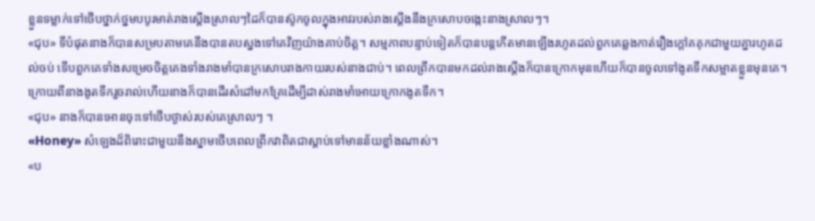ខ្លួនទម្លាក់ទៅថើបថ្នាក់ថ្នមបបូរមាត់រាងស្តើងស្រាលៗដៃក៏បានស៊ូកចូលក្នុងអាវរបស់រាងស្តើងនឹងក្រសោបចង្កេះនាងស្រាលៗ។
«ជុប» ទីបំផុតនាងក៏បានសម្របតាមគេនឹងបានតបស្នងទៅគេវិញយ៉ាងគាប់ចិត្ត។ សម្មភាពបន្ទាប់ទៀតក៏បានបន្តកើតមានឡើងរហូតដល់ពួកគេឆ្លងកាត់រឿងក្តៅគគុកជាមួយគ្នារហូតដល់ចប់ ទើបពួកគេទាំងសម្រេចចិត្តគេងទាំងរាងមាំបានក្រសោបរាងកាយរបស់នាងជាប់។ ពេលព្រឹកបានមកដល់រាងស្តើងក៏បានក្រោកមុនហើយក៏បានចូលទៅងូតទឹកសម្អាតខ្លួនមុនគេ។ ក្រោយពីនាងងូតទឹករួចរាល់ហើយនាងក៏បានដើរសំដៅមកគ្រែដើម្បីដាស់រាងមាំអោយក្រោកងូតទឹក។
«ជុប» នាងក៏បានអោនចុះទៅថើបថ្ងាស់របស់គេស្រាលៗ ។
«Honey» សំឡេងដ៏ពិរោះជាមួយនឹងស្នាមថើបពេលព្រឹកវាពិតជាស្តាប់ទៅមានន័យខ្លាំងណាស់។
«ប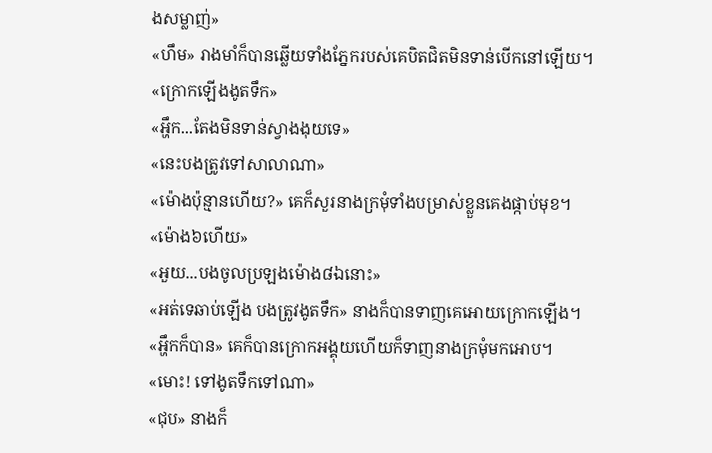ងសម្លាញ់»
«ហឹម» រាងមាំក៏បានឆ្លើយទាំងភ្នែករបស់គេបិតជិតមិនទាន់បើកនៅឡើយ។
«ក្រោកឡើងងូតទឹក»
«អ្ហឹក...តែងមិនទាន់ស្វាងងុយទេ»
«នេះបងត្រូវទៅសាលាណា»
«ម៉ោងប៉ុន្មានហើយ?» គេក៏សួរនាងក្រមុំទាំងបម្រាស់ខ្លួនគេងផ្កាប់មុខ។
«ម៉ោង៦ហើយ»
«អួយ...បងចូលប្រឡងម៉ោង៨ឯនោះ»
«អត់ទេឆាប់ឡើង បងត្រូវងូតទឹក» នាងក៏បានទាញគេអោយក្រោកឡើង។
«អ្ហឹកក៏បាន» គេក៏បានក្រោកអង្គុយហើយក៏ទាញនាងក្រមុំមកអោប។
«មោះ! ទៅងូតទឹកទៅណា»
«ជុប» នាងក៏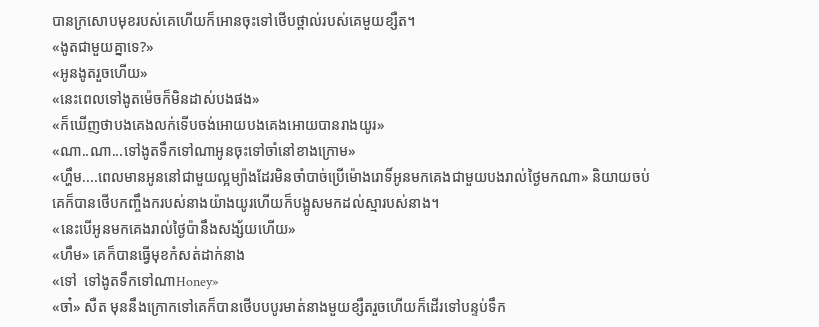បានក្រសោបមុខរបស់គេហើយក៏អោនចុះទៅថើបថ្ពាល់របស់គេមួយខ្សឺត។
«ងូតជាមួយគ្នាទេ?»
«អូនងូតរួចហើយ»
«នេះពេលទៅងូតម៉េចក៏មិនដាស់បងផង»
«ក៏ឃើញថាបងគេងលក់ទើបចង់អោយបងគេងអោយបានរាងយូរ»
«ណា..ណា...ទៅងូតទឹកទៅណាអូនចុះទៅចាំនៅខាងក្រោម»
«ហ្ហឹម....ពេលមានអូននៅជាមួយល្អម្យ៉ាងដែរមិនចាំបាច់ប្រើម៉ោងរោទិ៍អូនមកគេងជាមួយបងរាល់ថ្ងៃមកណា» និយាយចប់គេក៏បានថើបកញ្ចឹងករបស់នាងយ៉ាងយូរហើយក៏បង្អូសមកដល់ស្មារបស់នាង។
«នេះបើអូនមកគេងរាល់ថ្ងៃប៉ានឹងសង្ស័យហើយ»
«ហឹម» គេក៏បានធ្វើមុខកំសត់ដាក់នាង
«ទៅ  ទៅងូតទឹកទៅណាHoney»
«ចា៎» សឺត មុននឹងក្រោកទៅគេក៏បានថើបបបូរមាត់នាងមួយខ្សឺតរួចហើយក៏ដើរទៅបន្ទប់ទឹក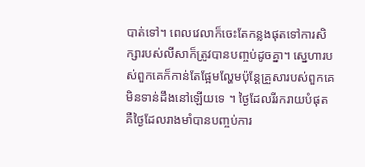បាត់ទៅ។ ពេលវេលាក៏ចេះតែកន្លងផុតទៅការសិក្សារបស់លីសាក៏ត្រូវបានបញ្ចប់ដូចគ្នា។ ស្នេហារបស់ពួកគេក៏កាន់តែផ្អែមល្ហែមប៉ុន្តែគ្រួសារបស់ពួកគេមិនទាន់ដឹងនៅឡើយទេ ។ ថ្ងៃដែលរីរករាយបំផុតគឺថ្ងៃដែលរាងមាំបានបញ្ចប់ការ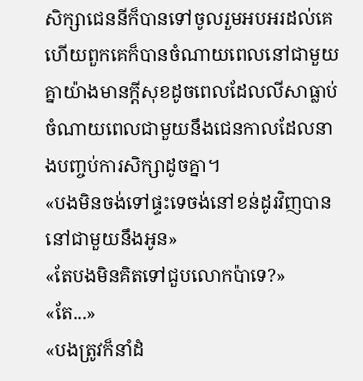សិក្សាជេននីក៏បានទៅចូលរួមអបអរដល់គេហើយពួកគេក៏បានចំណាយពេលនៅជាមួយគ្នាយ៉ាងមានក្តីសុខដូចពេលដែលលីសាធ្លាប់ចំណាយពេលជាមួយនឹងជេនកាលដែលនាងបញ្ចប់ការសិក្សាដូចគ្នា។
«បងមិនចង់ទៅផ្ទះទេចង់នៅខន់ដូរវិញបាននៅជាមួយនឹងអូន»
«តែបងមិនគិតទៅជួបលោកប៉ាទេ?»
«តែ...»
«បងត្រូវក៏នាំដំ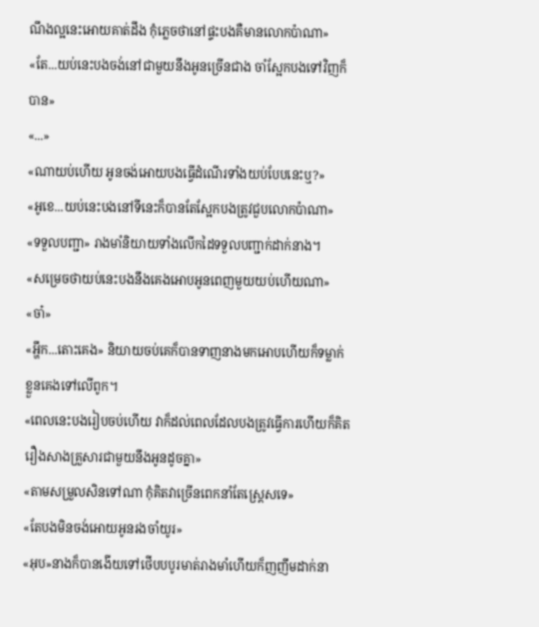ណឹងល្អនេះអោយគាត់ដឹង កុំភ្លេចថានៅផ្ទះបងគឺមានលោកប៉ាណា»
«តែ...យប់នេះបងចង់នៅជាមួយនឹងអូនច្រើនជាង ចាំស្អែកបងទៅវិញក៏បាន»
«...»
«ណាយប់ហើយ អូនចង់អោយបងធ្វើដំណើរទាំងយប់បែបនេះឬ?»
«អូខេ...យប់នេះបងនៅទីនេះក៏បានតែស្អែកបងត្រូវជួបលោកប៉ាណា»
«ទទួលបញ្ជា» រាងមាំនិយាយទាំងលើកដៃទទួលបញ្ជាក់ដាក់នាង។
«សម្រេចថាយប់នេះបងនឹងគេងអោបអូនពេញមួយយប់ហើយណា»
«ចា៎»
«អ្ហឹក...តោះគេង» និយាយចប់គេក៏បានទាញនាងមកអោបហើយក៏ទម្លាក់ខ្លួនគេងទៅលើពូក។
«ពេលនេះបងរៀបចប់ហើយ វាក៏ដល់ពេលដែលបងត្រូវធ្វើការហើយក៏គិតរឿងសាងគ្រួសារជាមួយនឹងអូនដូចគ្នា»
«តាមសម្រួលសិនទៅណា កុំគិតវាច្រើនពេកនាំតែស្ត្រេសទេ»
«តែបងមិនចង់អោយអូនរងចាំយូរ»
«អុប»នាងក៏បានងើយទៅថើបបបូរមាត់រាងមាំហើយក៏ញញឹមដាក់នា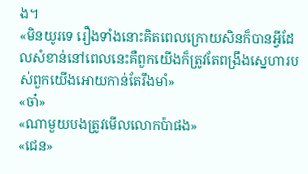ង។
«មិនយូរទេ រឿងទាំងនោះគិតពេលក្រោយសិនក៏បានអ្វីដែលសំខាន់នៅពេលនេះគឺពួកយើងក៏ត្រូវតែពង្រឹងស្នេហារបស់ពួកយើងអោយកាន់តែរឹងមាំ»
«ចា៎»
«ណាមួយបងត្រូវមើលលោកប៉ាផង»
«ជេន»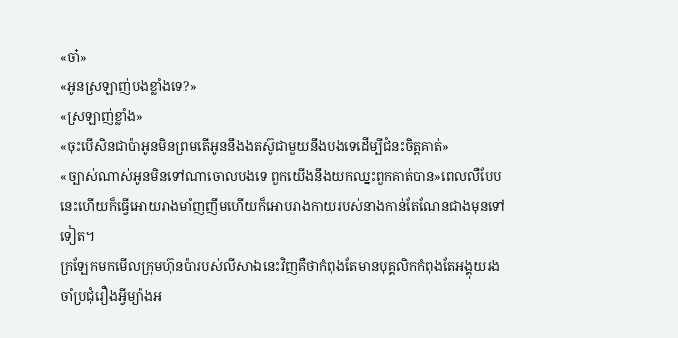«ចា៎»
«អូនស្រឡាញ់បងខ្លាំងទេ?»
«ស្រឡាញ់ខ្លាំង»
«ចុះបើសិនជាប៉ាអូនមិនព្រមតើអូននឹងងតស៊ូជាមួយនឹងបងទេដើម្បីជំនះចិត្តគាត់»
«ច្បាស់ណាស់អូនមិនទៅណាចោលបងទេ ពួកយើងនឹងយកឈ្នះពួកគាត់បាន»ពេលលឺបែបនេះហើយក៏ធ្វើអោយរាងមាំញញឹមហើយក៏អោបរាងកាយរបស់នាងកាន់តែណែនជាងមុនទៅទៀត។
ក្រឡែកមកមើលក្រុមហ៊ុនប៉ារបស់លីសាឯនេះវិញគឺថាកំពុងតែមានបុគ្គលិកកំពុងតែអង្គុយរងចាំប្រជុំរឿងអ្វីម្យ៉ាងអ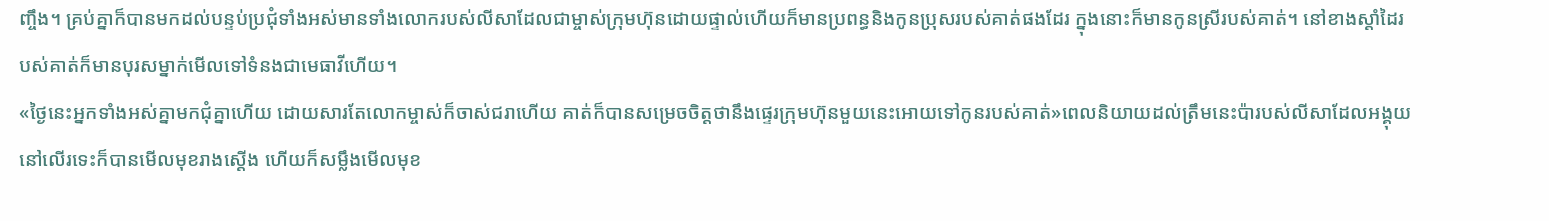ញ្ចឹង។ គ្រប់គ្នាក៏បានមកដល់បន្ទប់ប្រជុំទាំងអស់មានទាំងលោករបស់លីសាដែលជាម្ចាស់ក្រុមហ៊ុនដោយផ្ទាល់ហើយក៏មានប្រពន្ធនិងកូនប្រុសរបស់គាត់ផងដែរ ក្នុងនោះក៏មានកូនស្រីរបស់គាត់។ នៅខាងស្តាំដៃរបស់គាត់ក៏មានបុរសម្នាក់មើលទៅទំនងជាមេធាវីហើយ។
«ថ្ងៃនេះអ្នកទាំងអស់គ្នាមកជុំគ្នាហើយ ដោយសារតែលោកម្ចាស់ក៏ចាស់ជរាហើយ គាត់ក៏បានសម្រេចចិត្តថានឹងផ្ទេរក្រុមហ៊ុនមួយនេះអោយទៅកូនរបស់គាត់»ពេលនិយាយដល់ត្រឹមនេះប៉ារបស់លីសាដែលអង្គុយនៅលើរទេះក៏បានមើលមុខរាងស្តើង ហើយក៏សម្លឹងមើលមុខ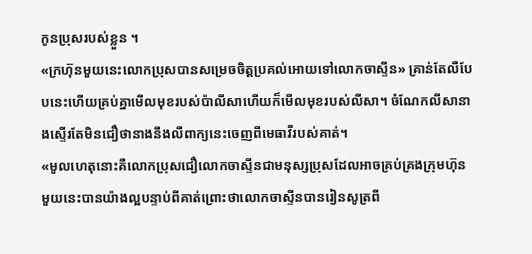កូនប្រុសរបស់ខ្លួន ។
«ក្រហ៊ុនមួយនេះលោកប្រុសបានសម្រេចចិត្តប្រគល់អោយទៅលោកចាស្ទីន» គ្រាន់តែលឺបែបនេះហើយគ្រប់គ្នាមើលមុខរបស់ប៉ាលីសាហើយក៏មើលមុខរបស់លីសា។ ចំណែកលីសានាងស្ទើរតែមិនជឿថានាងនឹងលឺពាក្យនេះចេញពីមេធាវីរបស់គាត់។
«មូលហេតុនោះគឺលោកប្រុសជឿលោកចាស្ទីនជាមនុស្សប្រុសដែលអាចគ្រប់គ្រងក្រុមហ៊ុនមួយនេះបានយ៉ាងល្អបន្ទាប់ពីគាត់ព្រោះថាលោកចាស្ទីនបានរៀនសូត្រពី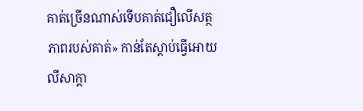គាត់ច្រើនណាស់ទើបគាត់ជឿលើសត្ថភាពរបស់គាត់» កាន់តែស្តាប់ធ្វើអោយលីសាក្តា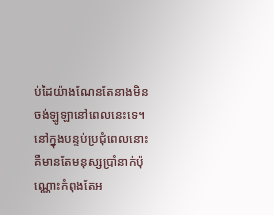ប់ដៃយ៉ាងណែនតែនាងមិនចង់ឡូឡានៅពេលនេះទេ។ នៅក្នុងបន្ទប់ប្រជុំពេលនោះគឺមានតែមនុស្សប្រាំនាក់ប៉ុណ្ណោះកំពុងតែអ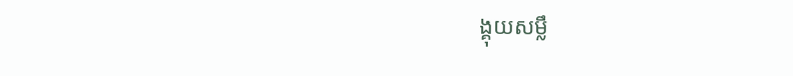ង្គុយសម្លឹ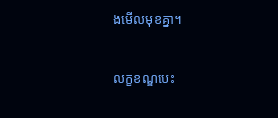ងមើលមុខគ្នា។

លក្ខខណ្ឌបេះ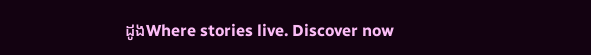ដូងWhere stories live. Discover now